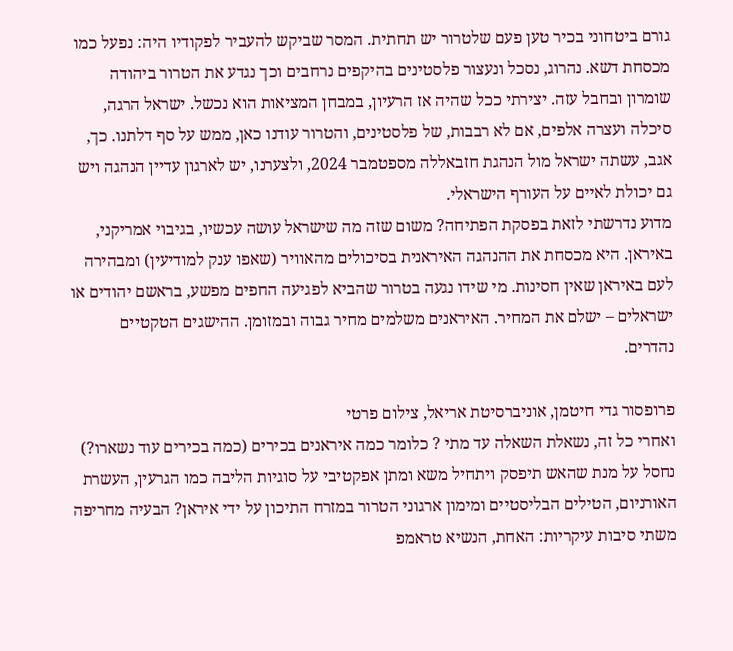גורם ביטחוני בכיר טען פעם שלטרור יש תחתית. המסר שביקש להעביר לפקודיו היה: נפעל כמו מכסחת דשא. נהרוג, נסכל ונעצור פלסטינים בהיקפים נרחבים וכך נגדע את הטרור ביהודה שומרון ובחבל עזה. יצירתי ככל שהיה אז הרעיון, במבחן המציאות הוא נכשל. ישראל הרגה, סיכלה ועצרה אלפים, אם לא רבבות, של פלסטינים, והטרור עודנו כאן, ממש על סף דלתנו. כך, אגב, עשתה ישראל מול הנהגת חזבאללה מספטמבר 2024, ולצערנו, יש לארגון עדיין הנהגה ויש גם יכולת לאיים על העורף הישראלי.
מדוע נדרשתי לזאת בפסקת הפתיחה? משום שזה מה שישראל עושה עכשיו, בגיבוי אמריקני, באיראן. היא מכסחת את ההנהגה האיראנית בסיכולים מהאוויר (שאפו ענק למודיעין) ומבהירה לעם באיראן שאין חסינות. מי שידו נגעה בטרור שהביא לפגיעה החפים מפשע, בראשם יהודים או ישראלים – ישלם את המחיר. האיראנים משלמים מחיר גבוה ובמזומן. ההישגים הטקטיים נהדרים.

פרופסור גדי חיטמן, אוניברסיטת אריאל, צילום פרטי
ואחרי כל זה, נשאלת השאלה עד מתי ? כלומר כמה איראנים בכירים (כמה בכירים עוד נשארו?) נחסל על מנת שהאש תיפסק ויתחיל משא ומתן אפקטיבי על סוגיות הליבה כמו הגרעין, העשרת האורניום, הטילים הבליסטיים ומימון ארגוני הטרור במזרח התיכון על ידי איראן? הבעיה מחריפה משתי סיבות עיקריות: האחת, הנשיא טראמפ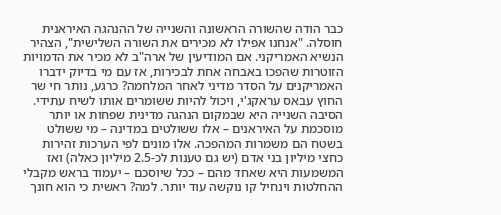כבר הודה שהשורה הראשונה והשנייה של ההנהגה האיראנית חוסלה. "אנחנו אפילו לא מכירים את השורה השלישית", הצהיר הנשיא האמריקני. אם המודיעין של ארה"ב לא מכיר את הדמויות הזוטרות שהפכו באבחה אחת לבכירות, אז עם מי בדיוק ידברו האמריקנים על הסדר מדיני לאחר המלחמה? כרגע, נותר חי שר החוץ עבאס עראקג'י, ויכול להיות ששומרים אותו לשיח עתידי.
הסיבה השנייה היא שבמקום הנהגה מדינית שפחות או יותר מוסכמת על האיראנים – אלו ששולטים במדינה – מי ששולט בשטח הם משמרות המהפכה. אלו מונים לפי הערכות זהירות כחצי מיליון בני אדם (יש גם טענות לכ-2.5 מיליון כאלה) ואז המשמעות היא שאחד מהם – ככל שיוסכם – יעמוד בראש מקבלי ההחלטות וינחיל קו נוקשה עוד יותר. למה? ראשית כי הוא חונך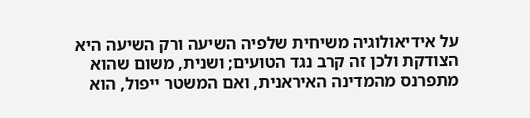על אידיאולוגיה משיחית שלפיה השיעה ורק השיעה היא הצודקת ולכן זה קרב נגד הטועים; ושנית, משום שהוא מתפרנס מהמדינה האיראנית, ואם המשטר ייפול, הוא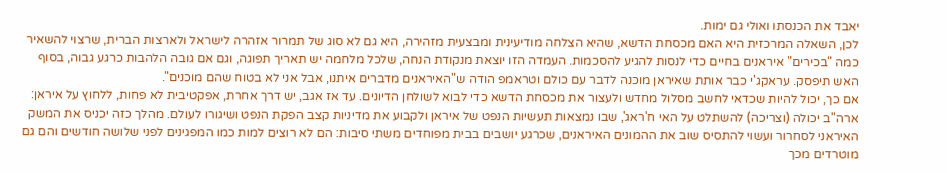יאבד את הכנסתו ואולי גם ימות.
לכן, השאלה המרכזית היא האם מכסחת הדשא, שהיא הצלחה מודיעינית ומבצעית מזהירה, היא גם לא סוג של תמרור אזהרה לישראל ולארצות הברית, שרצוי להשאיר כמה "בכירים" איראנים בחיים כדי לנסות להגיע להסכמות. העמדה הזו יוצאת מנקודת הנחה, שלכל מלחמה יש תאריך תפוגה, וגם אם גובה הלהבות כרגע גבוה, בסוף האש תיפסק. עראקג'י כבר אותת שאיראן מוכנה לדבר עם כולם וטראמפ הודה ש"האיראנים מדברים איתנו, אבל אני לא בטוח שהם מוכנים".
אם כך, יכול להיות שכדאי לחשב מסלול מחדש ולעצור את מכסחת הדשא כדי לבוא לשולחן הדיונים. עד אז אגב, יש דרך אחרת, אפקטיבית לא פחות, ללחוץ על איראן: ארה"ב יכולה (וצריכה) להשתלט על האי ח'ראג', שבו נמצאות תעשיות הנפט של איראן ולקבוע את מדיניות קצב הפקת הנפט ושיגורו לעולם. מהלך כזה יכניס את המשק האיראני לסחרור ועשוי להתסיס שוב את ההמונים האיראנים, שכרגע יושבים בבית מפוחדים משתי סיבות: הם לא רוצים למות כמו המפגינים לפני שלושה חודשים והם גם מוטרדים מכך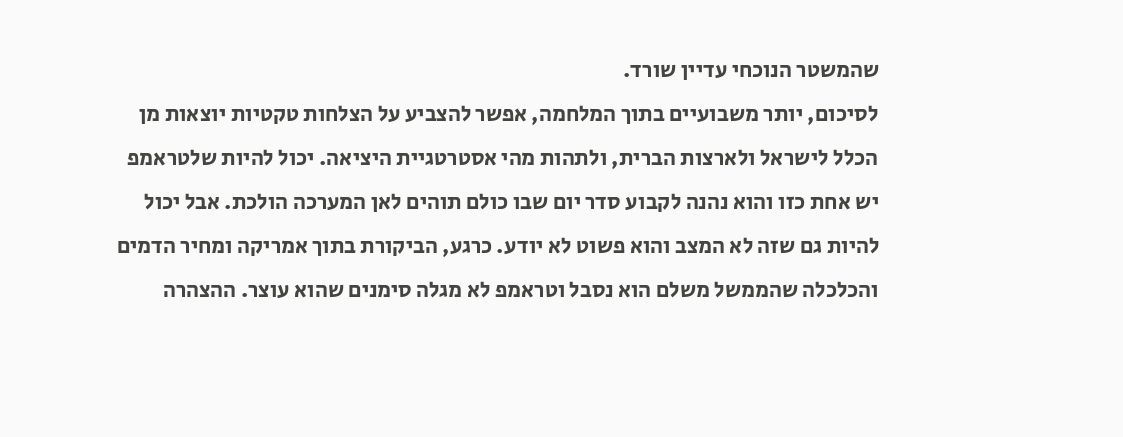שהמשטר הנוכחי עדיין שורד.
לסיכום, יותר משבועיים בתוך המלחמה, אפשר להצביע על הצלחות טקטיות יוצאות מן הכלל לישראל ולארצות הברית, ולתהות מהי אסטרטגיית היציאה. יכול להיות שלטראמפ יש אחת כזו והוא נהנה לקבוע סדר יום שבו כולם תוהים לאן המערכה הולכת. אבל יכול להיות גם שזה לא המצב והוא פשוט לא יודע. כרגע, הביקורת בתוך אמריקה ומחיר הדמים והכלכלה שהממשל משלם הוא נסבל וטראמפ לא מגלה סימנים שהוא עוצר. ההצהרה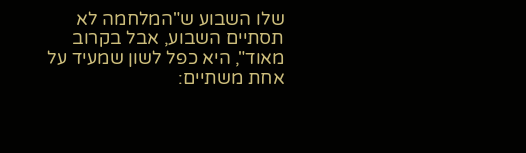שלו השבוע ש"המלחמה לא תסתיים השבוע, אבל בקרוב מאוד", היא כפל לשון שמעיד על אחת משתיים: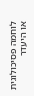לוחמה פסיכולוגית או היעדר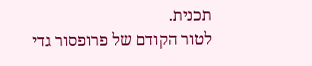תכנית.
לטור הקודם של פרופסור גדי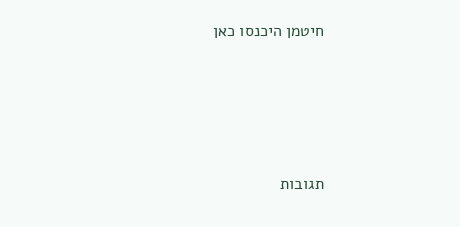חיטמן היכנסו כאן





תגובות